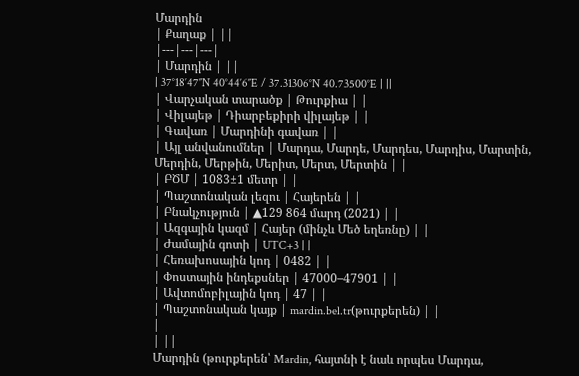Մարդին
| Քաղաք | ||
|---|---|---|
| Մարդին | ||
| 37°18′47″N 40°44′6″E / 37.31306°N 40.73500°E | ||
| Վարչական տարածք | Թուրքիա | |
| Վիլայեթ | Դիարբեքիրի վիլայեթ | |
| Գավառ | Մարդինի գավառ | |
| Այլ անվանումներ | Մարդա, Մարդե, Մարդես, Մարդիս, Մարտին, Մերդին, Մերթին, Մերիտ, Մերտ, Մերտին | |
| ԲԾՄ | 1083±1 մետր | |
| Պաշտոնական լեզու | Հայերեն | |
| Բնակչություն | ▲129 864 մարդ (2021) | |
| Ազգային կազմ | Հայեր (մինչև Մեծ եղեռնը) | |
| Ժամային գոտի | UTC+3 | |
| Հեռախոսային կոդ | 0482 | |
| Փոստային ինդեքսներ | 47000–47901 | |
| Ավտոմոբիլային կոդ | 47 | |
| Պաշտոնական կայք | mardin.bel.tr(թուրքերեն) | |
|
| ||
Մարդին (թուրքերեն՝ Mardin, հայտնի է նաև որպես Մարդա,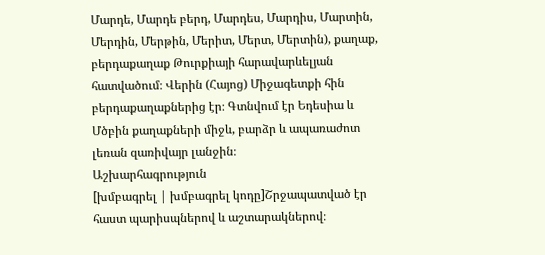Մարդե, Մարդե բերդ, Մարդես, Մարդիս, Մարտին, Մերդին, Մերթին, Մերիտ, Մերտ, Մերտին), քաղաք, բերդաքաղաք Թուրքիայի հարավարևելյան հատվածում։ Վերին (Հայոց) Միջագետքի հին բերդաքաղաքներից էր։ Գտնվում էր Եդեսիա և Մծբին քաղաքների միջև, բարձր և ապառաժոտ լեռան զառիվայր լանջին։
Աշխարհագրություն
[խմբագրել | խմբագրել կոդը]Շրջապատված էր հաստ պարիսպներով և աշտարակներով։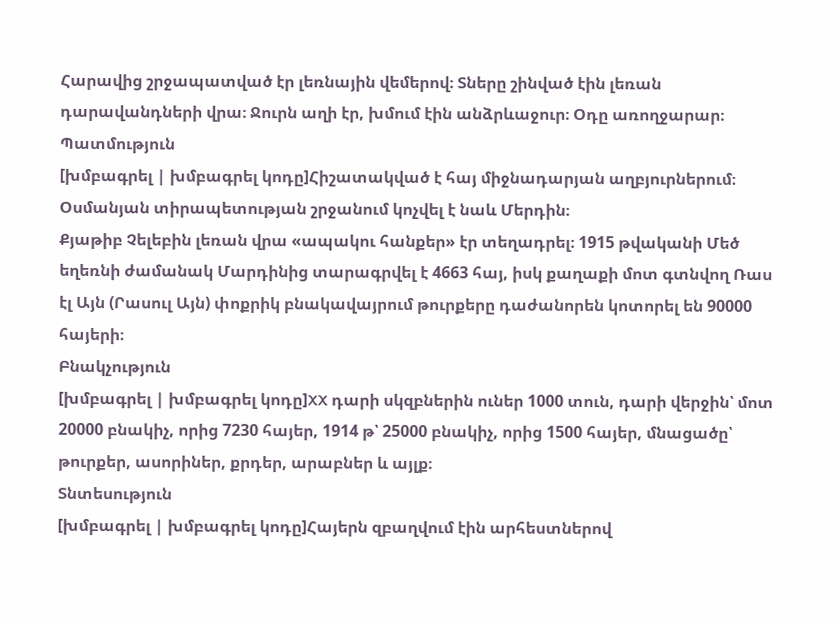Հարավից շրջապատված էր լեռնային վեմերով։ Տները շինված էին լեռան դարավանդների վրա։ Ջուրն աղի էր, խմում էին անձրևաջուր։ Օդը առողջարար։
Պատմություն
[խմբագրել | խմբագրել կոդը]Հիշատակված է հայ միջնադարյան աղբյուրներում։ Օսմանյան տիրապետության շրջանում կոչվել է նաև Մերդին։
Քյաթիբ Չելեբին լեռան վրա «ապակու հանքեր» էր տեղադրել։ 1915 թվականի Մեծ եղեռնի ժամանակ Մարդինից տարագրվել է 4663 հայ, իսկ քաղաքի մոտ գտնվող Ռաս էլ Այն (Րասուլ Այն) փոքրիկ բնակավայրում թուրքերը դաժանորեն կոտորել են 90000 հայերի։
Բնակչություն
[խմբագրել | խմբագրել կոդը]XX դարի սկզբներին ուներ 1000 տուն, դարի վերջին՝ մոտ 20000 բնակիչ, որից 7230 հայեր, 1914 թ՝ 25000 բնակիչ, որից 1500 հայեր, մնացածը՝ թուրքեր, ասորիներ, քրդեր, արաբներ և այլք։
Տնտեսություն
[խմբագրել | խմբագրել կոդը]Հայերն զբաղվում էին արհեստներով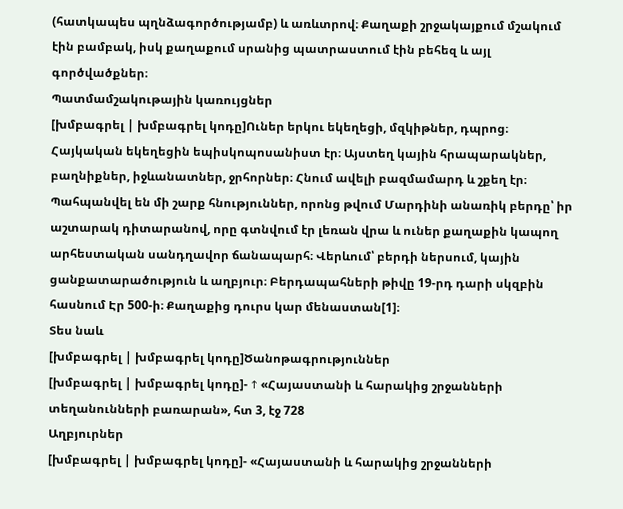(հատկապես պղնձագործությամբ) և առևտրով։ Քաղաքի շրջակայքում մշակում էին բամբակ, իսկ քաղաքում սրանից պատրաստում էին բեհեզ և այլ գործվածքներ։
Պատմամշակութային կառույցներ
[խմբագրել | խմբագրել կոդը]Ուներ երկու եկեղեցի, մզկիթներ, դպրոց։ Հայկական եկեղեցին եպիսկոպոսանիստ էր։ Այստեղ կային հրապարակներ, բաղնիքներ, իջևանատներ, ջրհորներ։ Հնում ավելի բազմամարդ և շքեղ էր։
Պահպանվել են մի շարք հնություններ, որոնց թվում Մարդինի անառիկ բերդը՝ իր աշտարակ դիտարանով, որը գտնվում էր լեռան վրա և ուներ քաղաքին կապող արհեստական սանդղավոր ճանապարհ։ Վերևում՝ բերդի ներսում, կային ցանքատարածություն և աղբյուր։ Բերդապահների թիվը 19-րդ դարի սկզբին հասնում Էր 500-ի։ Քաղաքից դուրս կար մենաստան[1]։
Տես նաև
[խմբագրել | խմբագրել կոդը]Ծանոթագրություններ
[խմբագրել | խմբագրել կոդը]- ↑ «Հայաստանի և հարակից շրջանների տեղանունների բառարան», հտ 3, էջ 728
Աղբյուրներ
[խմբագրել | խմբագրել կոդը]- «Հայաստանի և հարակից շրջանների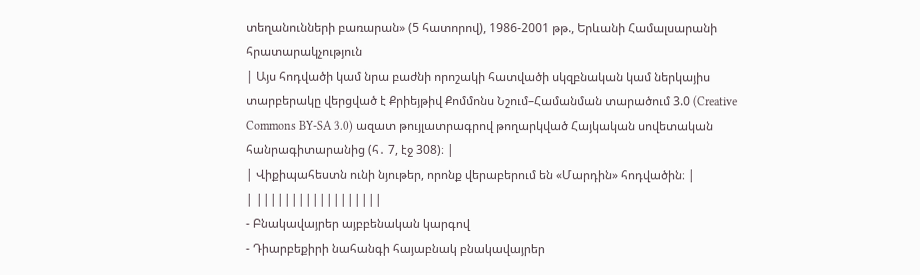տեղանունների բառարան» (5 հատորով), 1986-2001 թթ., Երևանի Համալսարանի հրատարակչություն
| Այս հոդվածի կամ նրա բաժնի որոշակի հատվածի սկզբնական կամ ներկայիս տարբերակը վերցված է Քրիեյթիվ Քոմմոնս Նշում–Համանման տարածում 3.0 (Creative Commons BY-SA 3.0) ազատ թույլատրագրով թողարկված Հայկական սովետական հանրագիտարանից (հ․ 7, էջ 308)։ |
| Վիքիպահեստն ունի նյութեր, որոնք վերաբերում են «Մարդին» հոդվածին։ |
| ||||||||||||||||||
- Բնակավայրեր այբբենական կարգով
- Դիարբեքիրի նահանգի հայաբնակ բնակավայրեր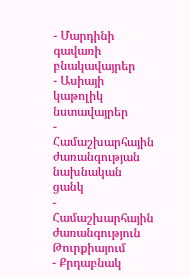- Մարդինի գավառի բնակավայրեր
- Ասիայի կաթոլիկ նստավայրեր
- Համաշխարհային ժառանգության նախնական ցանկ
- Համաշխարհային ժառանգություն Թուրքիայում
- Քրդաբնակ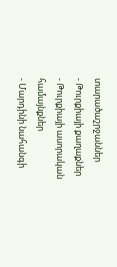տարածաշրջաններ
- Թուրքիայի քաղաքներ
- Թուրքիայի ասորական համայնքներ
- Մարդինի նահանգի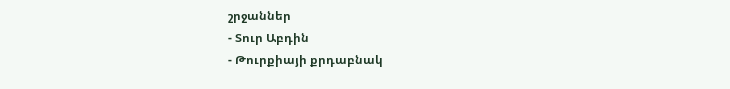շրջաններ
- Տուր Աբդին
- Թուրքիայի քրդաբնակ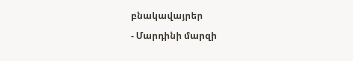բնակավայրեր
- Մարդինի մարզի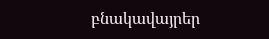բնակավայրեր